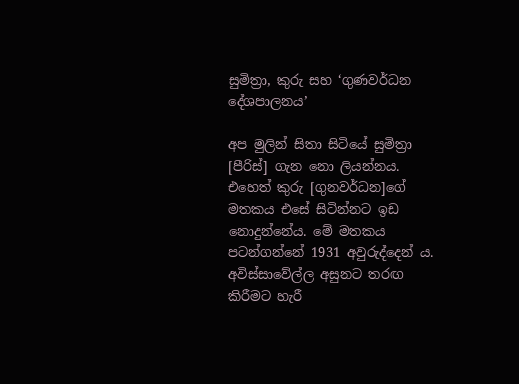සුමිත්‍රා, කුරු සහ ‘ගුණවර්ධන දේශපාලනය’

අප මුලින් සිතා සිටියේ සුමිත්‍රා [පීරිස්] ගැන නො ලියන්නය. එහෙත් කුරු [ගුනවර්ධන]ගේ මතකය එසේ සිටින්නට ඉඩ නොදුන්නේය. මේ මතකය පටන්ගන්නේ 1931 අවුරුද්දෙන් ය. අවිස්සාවේල්ල අසුනට තරඟ කිරීමට හැරී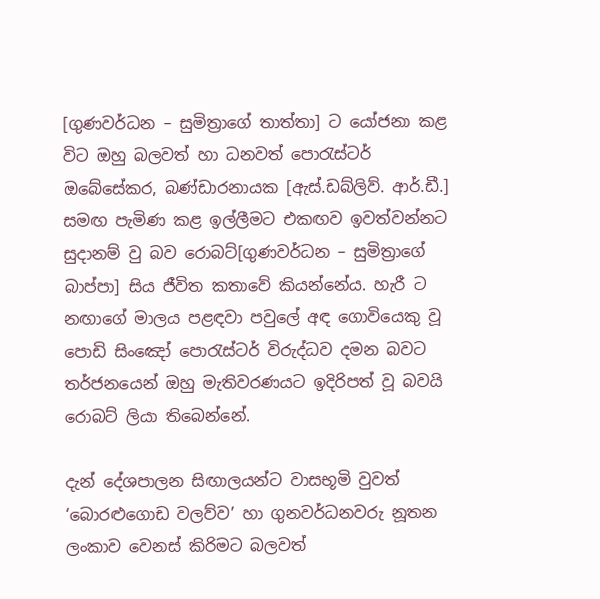[ගුණවර්ධන – සුමිත්‍රාගේ තාත්තා] ට යෝජනා කළ විට ඔහු බලවත් හා ධනවත් පොරැස්ටර් ඔබේසේකර, බණ්ඩාරනායක [ඇස්.ඩබ්ලිව්. ආර්.ඩී.] සමඟ පැමිණ කළ ඉල්ලීමට එකඟව ඉවත්වන්නට සුදානම් වු බව රොබට්[ගුණවර්ධන – සුමිත්‍රාගේ බාප්පා] සිය ජීවිත කතාවේ කියන්නේය. හැරී ට නඟාගේ මාලය පළඳවා පවුලේ අඳ ගොවියෙකු වූ පොඩි සිංඤෝ පොරැස්ටර් විරුද්ධව දමන බවට තර්ජනයෙන් ඔහු මැතිවරණයට ඉදිරිපත් වූ බවයි රොබට් ලියා තිබෙන්නේ.

දැන් දේශපාලන සිඟාලයන්ට වාසභූමි වුවත් ‘බොරළුගොඩ වලව්ව’ හා ගුනවර්ධනවරු නූතන ලංකාව වෙනස් කිරිමට බලවත්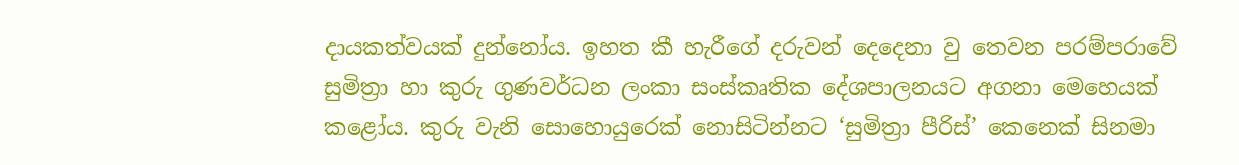දායකත්වයක් දුන්නෝය. ඉහත කී හැරීගේ දරුවන් දෙදෙනා වු තෙවන පරම්පරාවේ සුමිත්‍රා හා කුරු ගුණවර්ධන ලංකා සංස්කෘතික දේශපාලනයට අගනා මෙහෙයක් කළෝය. කුරු වැනි සොහොයුරෙක් නොසිටින්නට ‘සුමිත්‍රා පීරිස්’ කෙනෙක් සිනමා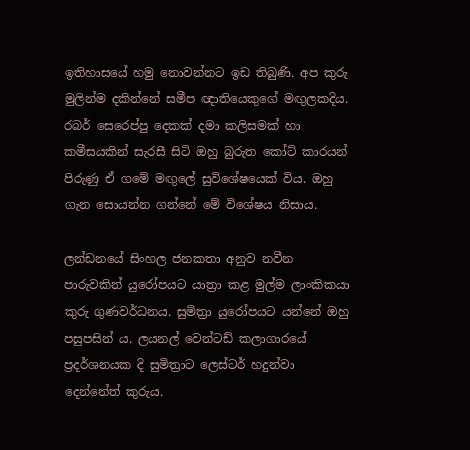ඉතිහාසයේ හමු නොවන්නට ඉඩ තිබුණි. අප කුරු මුලින්ම දකින්නේ සමීප ඥාතියෙකුගේ මඟුලකදිය. රබර් සෙරෙප්පු දෙකක් දමා කලිසමක් හා කමීසයකින් සැරසී සිටි ඔහු බුරුත කෝට් කාරයන් පිරුණු ඒ ගමේ මඟුලේ සුවිශේෂයෙක් විය. ඔහු ගැන සොයන්න ගන්නේ මේ විශේෂය නිසාය.

ලන්ඩනයේ සිංහල ජනකතා අනුව නවීන පාරුවකින් යුරෝපයට යාත්‍රා කළ මුල්ම ලාංකිකයා කුරු ගුණවර්ධනය. සුමිත්‍රා යුරෝපයට යන්නේ ඔහු පසුපසින් ය. ලයනල් වෙන්ටඩ් කලාගාරයේ ප්‍රදර්ශනයක දි සුමිත්‍රාට ලෙස්ටර් හදුන්වා දෙන්නේත් කුරුය.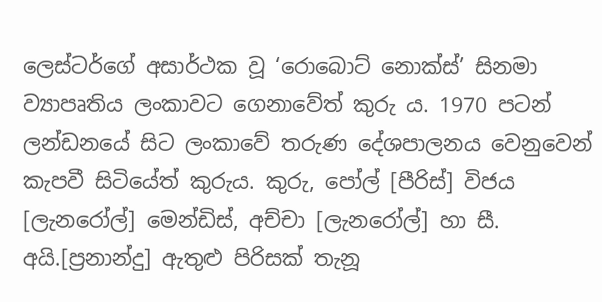ලෙස්ටර්ගේ අසාර්ථක වූ ‘රොබොට් නොක්ස්’ සිනමා ව්‍යාපෘතිය ලංකාවට ගෙනාවේත් කුරු ය. 1970 පටන් ලන්ඩනයේ සිට ලංකාවේ තරුණ දේශපාලනය වෙනුවෙන් කැපවී සිටියේත් කුරුය. කුරු, පෝල් [පීරිස්] විජය [ලැනරෝල්] මෙන්ඩිස්, අච්චා [ලැනරෝල්] හා සී. අයි.[ප්‍රනාන්දු] ඇතුළු පිරිසක් තැනූ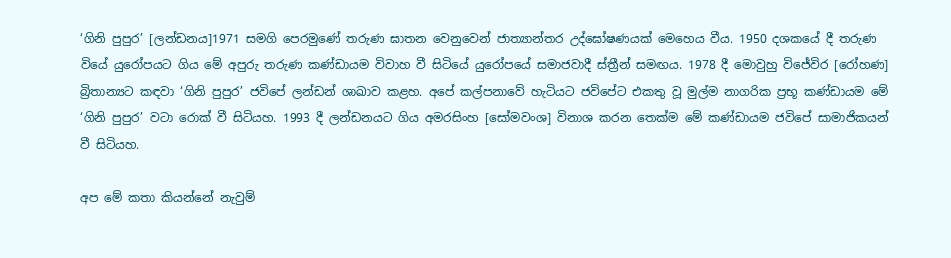‘ගිනි පුපුර’ [ලන්ඩනය]1971 සමගි පෙරමුණේ තරුණ ඝාතන වෙනුවෙන් ජාත්‍යාන්තර උද්ඝෝෂණයක් මෙහෙය වීය. 1950 දශකයේ දී තරුණ වියේ යුරෝපයට ගිය මේ අපුරු තරුණ කණ්ඩායම විවාහ වී සිටියේ යුරෝපයේ සමාජවාදී ස්ත්‍රීන් සමඟය. 1978 දී මොවුහු විජේවිර [රෝහණ] බ්‍රිතාන්‍යට කඳවා ‘ගිනි පුපුර’ ජවිපේ ලන්ඩන් ශාඛාව කළහ. අපේ කල්පනාවේ හැටියට ජවිපේට එකතු වූ මුල්ම නාගරික ප්‍රභූ කණ්ඩායම මේ ‘ගිනි පුපුර’ වටා රොක් වී සිටියහ. 1993 දී ලන්ඩනයට ගිය අමරසිංහ [සෝමවංශ] විනාශ කරන තෙක්ම මේ කණ්ඩායම ජවිපේ සාමාජිකයන් වී සිටියහ.

අප මේ කතා කියන්නේ නැවුම්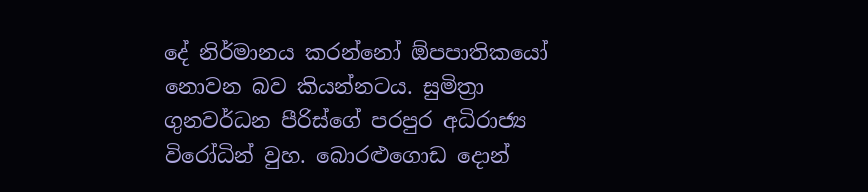දේ නිර්මානය කරන්නෝ ඕපපාතිකයෝ නොවන බව කියන්නටය. සුමිත්‍රා ගුනවර්ධන පීරිස්ගේ පරපුර අධිරාජ්‍ය විරෝධින් වුහ. බොරළුගොඩ දොන්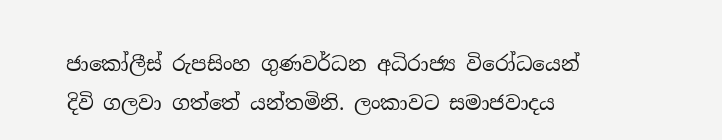ජාකෝලීස් රුපසිංහ ගුණවර්ධන අධිරාජ්‍ය විරෝධයෙන් දිවි ගලවා ගත්තේ යන්තමිනි. ලංකාවට සමාජවාදය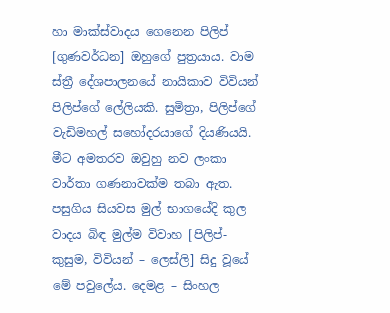හා මාක්ස්වාදය ගෙනෙන පිලිප් [ගුණවර්ධන] ඔහුගේ පුත්‍රයාය. වාම ස්ත්‍රී දේශපාලනයේ නායිකාව විවියන් පිලිප්ගේ ලේලියකි. සුමිත්‍රා, පිලිප්ගේ වැඩිමහල් සහෝදරයාගේ දියණියයි. මීට අමතරව ඔවුහු නව ලංකා වාර්තා ගණනාවක්ම තබා ඇත. පසුගිය සියවස මුල් භාගයේදි කුල වාදය බිඳ මුල්ම විවාහ [පිලිප්- කුසුම, විවියන් – ලෙස්ලි] සිදු වූයේ මේ පවුලේය. දෙමළ – සිංහල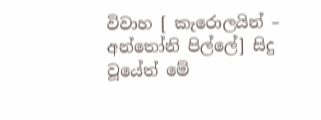විවාහ [ කැරොලයින් – අන්තෝනි පිල්ලේ] සිදු වූයේත් මේ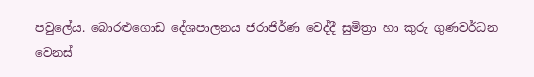පවුලේය. බොරළුගොඩ දේශපාලනය ජරාජිර්ණ වෙද්දී සුමිත්‍රා හා කුරු ගුණවර්ධන වෙනස්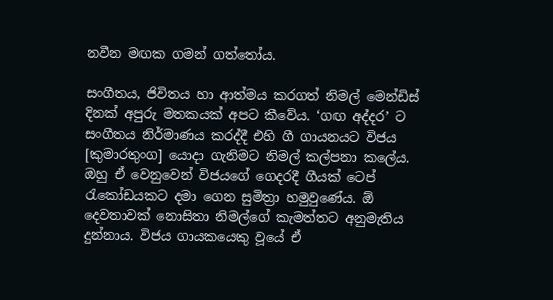නවීන මඟක ගමන් ගත්තෝය.

සංගීතය, ජිවිතය හා ආත්මය කරගත් නිමල් මෙන්ඩිස් දිනක් අපුරු මතකයක් අපට කීවේය. ‘ගඟ අද්දර’ ට සංගීතය නිර්මාණය කරද්දී එහි ගී ගායනයට විජය [කුමාරතුංග] යොදා ගැනිමට නිමල් කල්පනා කලේය. ඔහු ඒ වෙනුවෙන් විජයගේ ගෙදරදී ගීයක් ටෙප් රැකෝඩයකට දමා ගෙන සුමිත්‍රා හමුවුණේය. ඕ දෙවතාවක් නොසිතා නිමල්ගේ කැමත්තට අනුමැතිය දුන්නාය. විජය ගායකයෙකු වූයේ ඒ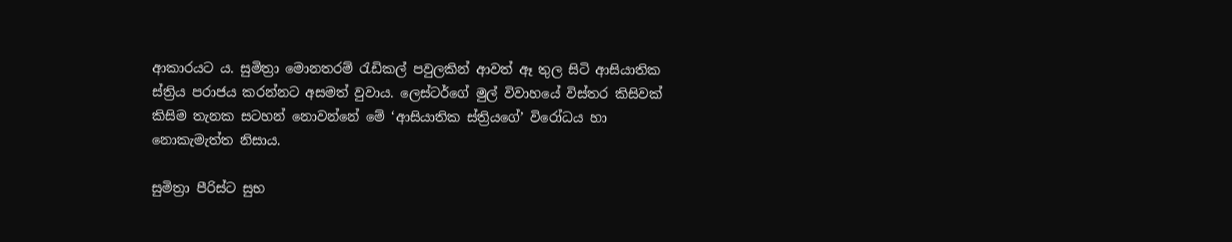ආකාරයට ය. සුමිත්‍රා මොනතරම් රැඩිකල් පවුලකින් ආවත් ඈ තුල සිටි ආසියාතික ස්ත්‍රිය පරාජය කරන්නට අසමත් වුවාය. ලෙස්ටර්ගේ මුල් විවාහයේ විස්තර කිසිවක් කිසිම තැනක සටහන් නොවන්නේ මේ ‘ආසියාතික ස්ත්‍රියගේ’ විරෝධය හා නොකැමැත්ත නිසාය.

සුමිත්‍රා පීරිස්ට සුභ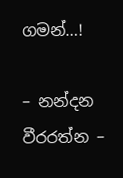ගමන්…!

– නන්දන වීරරත්න –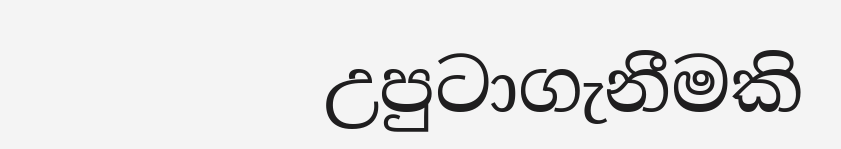උපුටාගැනීමකි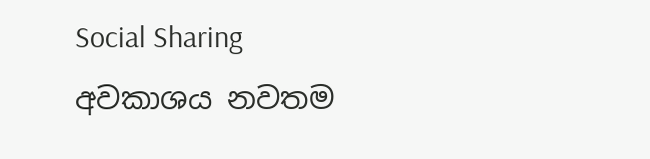Social Sharing
අවකාශය නවතම